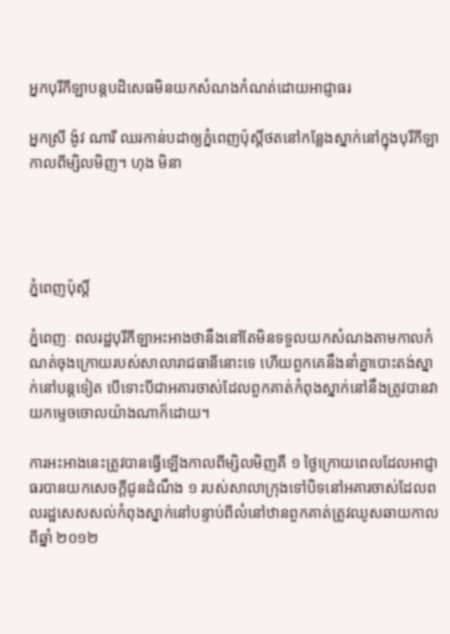អ្នកបុរីកីឡាបន្តបដិសេធមិនយកសំណងកំណត់ដោយអាជ្ញាធរ

អ្នកស្រី ង៉ូវ ណារី ឈរកាន់បដាឲ្យភ្នំពេញប៉ុស្តិ៍ថតនៅកន្លែងស្នាក់នៅក្នុងបុរីកីឡាកាលពីម្សិលមិញ។ ហុង មិនា




ភ្នំពេញប៉ុស្តិ៍

ភ្នំពេញៈ ពលរដ្ឋបុរីកីឡាអះអាងថានឹងនៅតែមិនទទួលយកសំណងតាមកាលកំណត់ចុងក្រោយរបស់សាលារាជធានីនោះទេ ហើយពួកគេនឹងនាំគ្នាបោះតង់ស្នាក់នៅបន្តទៀត បើទោះបីជាអគារចាស់ដែលពួកគាត់កំពុងស្នាក់នៅនឹងត្រូវបានវាយកម្ទេចចោលយ៉ាងណាក៏ដោយ។

ការអះអាងនេះត្រូវបានធ្វើឡើងកាលពីម្សិលមិញគឺ ១ ថ្ងៃក្រោយពេលដែលអាជ្ញាធរបានយកសេចក្តីជូនដំណឹង ១ របស់សាលាក្រុងទៅបិទនៅអគារចាស់ដែលពលរដ្ឋសេសសល់កំពុងស្នាក់នៅបន្ទាប់ពីលំនៅឋានពួកគាត់ត្រូវឈូសឆាយកាលពីឆ្នាំ ២០១២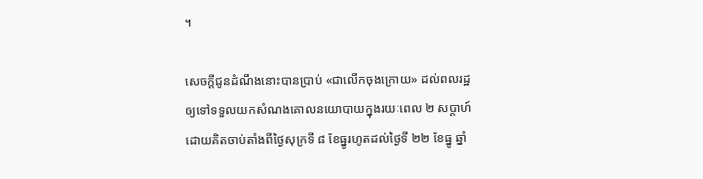។

សេចក្តីជូនដំណឹងនោះបានប្រាប់ «ជាលើកចុងក្រោយ» ដល់ពលរដ្ឋឲ្យទៅទទួលយកសំណងគោលនយោបាយក្នុងរយៈពេល ២ សប្តាហ៍ដោយគិតចាប់តាំងពីថ្ងៃសុក្រទី ៨ ខែធ្នូរហូតដល់ថ្ងៃទី ២២ ខែធ្នូ ឆ្នាំ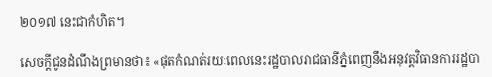២០១៧ នេះជាកំហិត។

សេចក្តីជូនដំណឹងព្រមានថា៖ «ផុតកំណត់រយៈពេលនេះរដ្ឋបាលរាជធានីភ្នំពេញនឹងអនុវត្តវិធានការរដ្ឋបា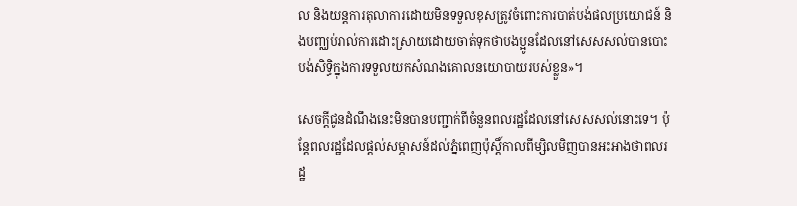ល និងយន្តការតុលាការដោយមិនទទួលខុសត្រូវចំពោះការបាត់បង់ផលប្រយោជន៍ និងបញ្ឈប់រាល់ការដោះស្រាយដោយចាត់ទុកថាបងប្អូនដែលនៅសេសសល់បានបោះបង់សិទ្ធិក្នុងការទទួលយកសំណងគោលនយោបាយរបស់ខ្លួន»។

សេចក្តីជូនដំណឹងនេះមិនបានបញ្ជាក់ពីចំនួនពលរដ្ឋដែលនៅសេសសល់នោះទេ។ ប៉ុន្តែពលរដ្ឋដែលផ្តល់សម្ភាសន៍ដល់ភ្នំពេញប៉ុស្តិ៍កាលពីម្សិលមិញបានអះអាងថាពលរដ្ឋ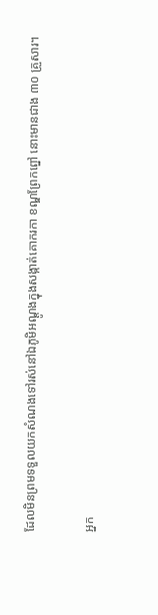ដែលមិនព្រមទទួលយកសំណងទៅរស់នៅឯភូមិអណ្ដូងក្នុងសង្កាត់គោករកា ខណ្ឌព្រែកព្នៅ នោះមានជាង ៣០ គ្រួសារ។

អ្នក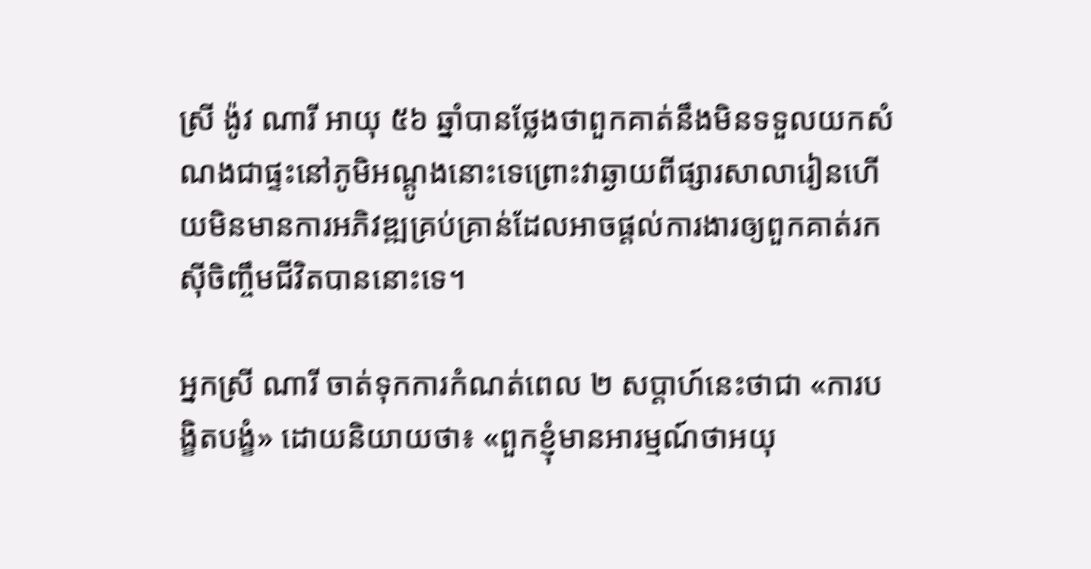ស្រី ង៉ូវ ណារី អាយុ ៥៦ ឆ្នាំបានថ្លែងថាពួកគាត់នឹងមិនទទួលយកសំណងជាផ្ទះនៅភូមិអណ្តូងនោះទេព្រោះវាឆ្ងាយពីផ្សារសាលារៀនហើយមិនមានការអភិវឌ្ឍគ្រប់គ្រាន់ដែលអាចផ្តល់ការងារឲ្យពួកគាត់រកស៊ីចិញ្ចឹមជីវិតបាននោះទេ។

អ្នកស្រី ណារី ចាត់ទុកការកំណត់ពេល ២ សប្តាហ៍នេះថាជា «ការបង្ខិតបង្ខំ» ដោយនិយាយថា៖ «ពួកខ្ញុំមានអារម្មណ៍ថាអយុ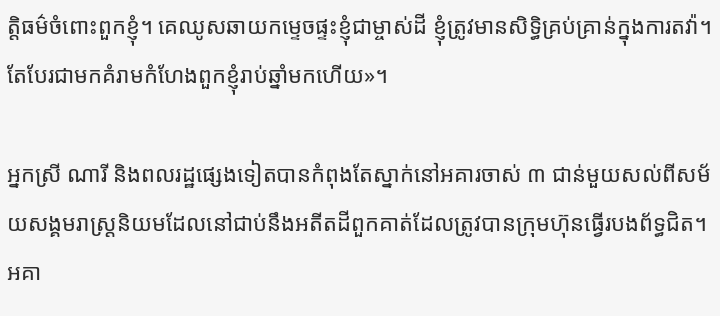ត្តិធម៌ចំពោះពួកខ្ញុំ។ គេឈូសឆាយកម្ទេចផ្ទះខ្ញុំជាម្ចាស់ដី ខ្ញុំត្រូវមានសិទ្ធិគ្រប់គ្រាន់ក្នុងការតវ៉ា។ តែបែរជាមកគំរាមកំហែងពួកខ្ញុំរាប់ឆ្នាំមកហើយ»។

អ្នកស្រី ណារី និងពលរដ្ឋផ្សេងទៀតបានកំពុងតែស្នាក់នៅអគារចាស់ ៣ ជាន់មួយសល់ពីសម័យសង្គមរាស្ត្រនិយមដែលនៅជាប់នឹងអតីតដីពួកគាត់ដែលត្រូវបានក្រុមហ៊ុនធ្វើរបងព័ទ្ធជិត។ អគា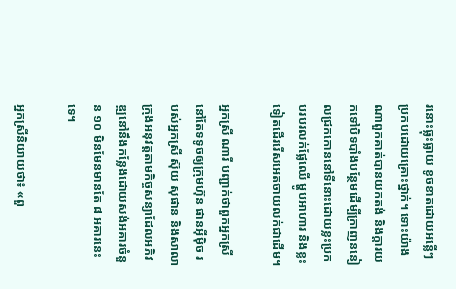រនោះធ្លុះធ្លាយ ខូចខាតដោយអន្លើៗប្រកបដោយគ្រោះថ្នាក់។ ទោះយ៉ាងណាពួកគាត់បានយកតង់ និងក្តារយកទៅបិទបាំងបន្ថែមដើម្បីក្រាញននៀលជ្រកកោននៅទីនោះដោយខ្លះប្រកបរបរលក់ផ្លែឈើ ម្ហូបអាហារ និងខ្លះទៀតដើររើសអេតចាយលក់ជាដើម។

អ្នកស្រី ណារី បញ្ជាក់ថាពួកអ្នកស្រីនៅតែទទូចឲ្យក្រុមហ៊ុន ផានអ៊ីម៉ិច របស់អ្នកស្រី ស៊ុយ សុផាន និងសាលាក្រុងអនុវត្តតាមកិច្ចសន្យាដែលអភិវឌ្ឍនៅនឹងកន្លែងដោយសង់អគារចំនួន ១០ មិនមែនមានតែ ៨ អគារនេះទេ។

អ្នកស្រីនិយាយថា៖ «ពួ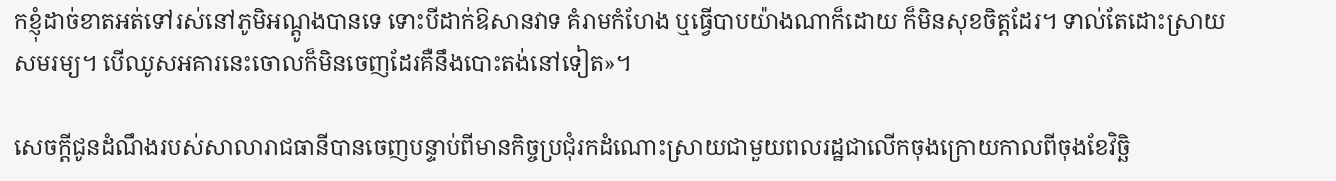កខ្ញុំដាច់ខាតអត់ទៅរស់នៅភូមិអណ្តូងបានទេ ទោះបីដាក់ឱសានវាទ គំរាមកំហែង ឬធ្វើបាបយ៉ាងណាក៏ដោយ ក៏មិនសុខចិត្តដែរ។ ទាល់តែដោះស្រាយសមរម្យ។ បើឈូសអគារនេះចោលក៏មិនចេញដែរគឺនឹងបោះតង់នៅទៀត»។

សេចក្តីជូនដំណឹងរបស់សាលារាជធានីបានចេញបន្ទាប់ពីមានកិច្ចប្រជុំរកដំណោះស្រាយជាមួយពលរដ្ឋជាលើកចុងក្រោយកាលពីចុងខែវិច្ឆិ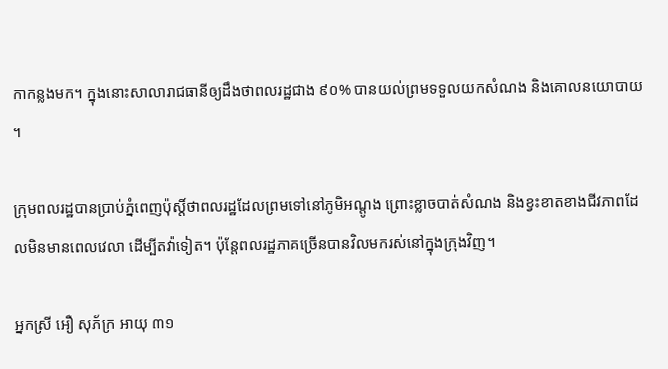កាកន្លងមក។ ក្នុងនោះសាលារាជធានីឲ្យដឹងថាពលរដ្ឋជាង ៩០% បានយល់ព្រមទទួលយកសំណង និងគោលនយោបាយ។

ក្រុមពលរដ្ឋបានប្រាប់ភ្នំពេញប៉ុស្តិ៍ថាពលរដ្ឋដែលព្រមទៅនៅភូមិអណ្តូង ព្រោះខ្លាចបាត់សំណង និងខ្វះខាតខាងជីវភាពដែលមិនមានពេលវេលា ដើម្បីតវ៉ាទៀត។ ប៉ុន្តែពលរដ្ឋភាគច្រើនបានវិលមករស់នៅក្នុងក្រុងវិញ។

អ្នកស្រី អឿ សុភ័ក្រ អាយុ ៣១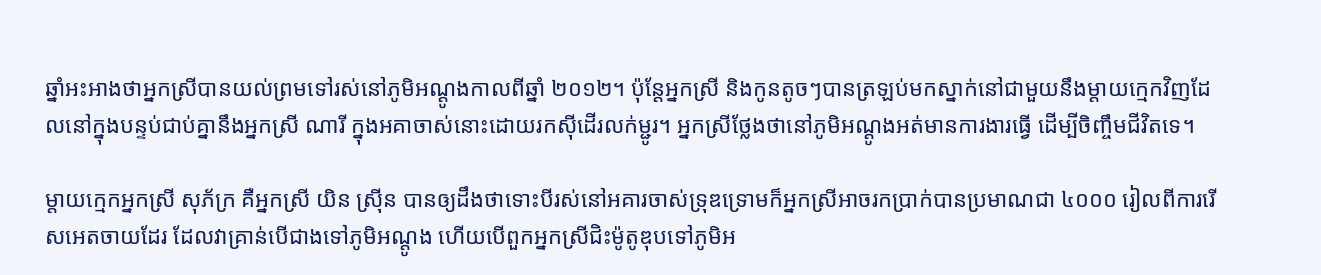ឆ្នាំអះអាងថាអ្នកស្រីបានយល់ព្រមទៅរស់នៅភូមិអណ្តូងកាលពីឆ្នាំ ២០១២។ ប៉ុន្តែអ្នកស្រី និងកូនតូចៗបានត្រឡប់មកស្នាក់នៅជាមួយនឹងម្តាយក្មេកវិញដែលនៅក្នុងបន្ទប់ជាប់គ្នានឹងអ្នកស្រី ណារី ក្នុងអគាចាស់នោះដោយរកស៊ីដើរលក់ម្ជូរ។ អ្នកស្រីថ្លែងថានៅភូមិអណ្តូងអត់មានការងារធ្វើ ដើម្បីចិញ្ចឹមជីវិតទេ។

ម្តាយក្មេកអ្នកស្រី សុភ័ក្រ គឺអ្នកស្រី យិន ស្រ៊ីន បានឲ្យដឹងថាទោះបីរស់នៅអគារចាស់ទ្រុឌទ្រោមក៏អ្នកស្រីអាចរកប្រាក់បានប្រមាណជា ៤០០០ រៀលពីការរើសអេតចាយដែរ ដែលវាគ្រាន់បើជាងទៅភូមិអណ្តូង ហើយបើពួកអ្នកស្រីជិះម៉ូតូឌុបទៅភូមិអ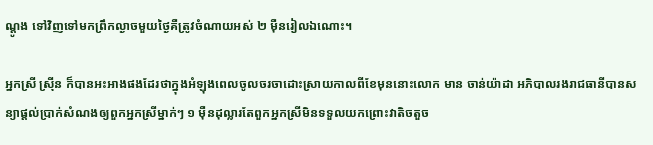ណ្តូង ទៅវិញទៅមកព្រឹកល្ងាចមួយថ្ងៃគឺត្រូវចំណាយអស់ ២ ម៉ឺនរៀលឯណោះ។

អ្នកស្រី ស្រ៊ីន ក៏បានអះអាងផងដែរថាក្នុងអំឡុងពេលចូលចរចាដោះស្រាយកាលពីខែមុននោះលោក មាន ចាន់យ៉ាដា អភិបាលរងរាជធានីបានសន្យាផ្តល់ប្រាក់សំណងឲ្យពួកអ្នកស្រីម្នាក់ៗ ១ ម៉ឺនដុល្លារតែពួកអ្នកស្រីមិនទទួលយកព្រោះវាតិចតួច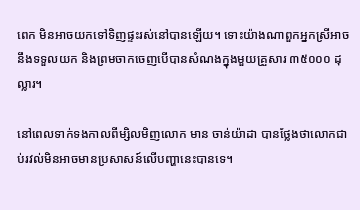ពេក មិនអាចយកទៅទិញផ្ទះរស់នៅបានឡើយ។ ទោះយ៉ាងណាពួកអ្នកស្រីអាចនឹងទទួលយក និងព្រមចាកចេញបើបានសំណងក្នុងមួយគ្រួសារ ៣៥០០០ ដុល្លារ។

នៅពេលទាក់ទងកាលពីម្សិលមិញលោក មាន ចាន់យ៉ាដា បានថ្លែងថាលោកជាប់រវល់មិនអាចមានប្រសាសន៍លើបញ្ហានេះបានទេ។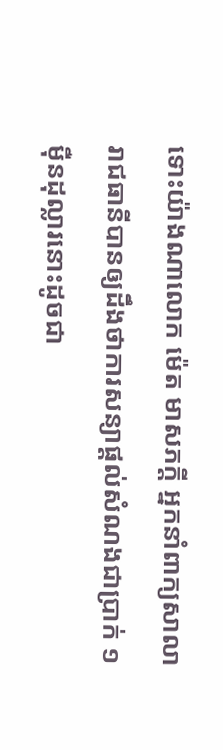ទោះយ៉ាងណាលោក ម៉េត មាសភក្តី អ្នកនាំពាក្យសាលារាជធានីបានឲ្យដឹងថាការសន្យាផ្តល់សំណងជាប្រាក់ ១ ម៉ឺនដុល្លារនោះដូចជា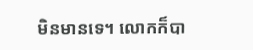មិនមានទេ។ លោកក៏បា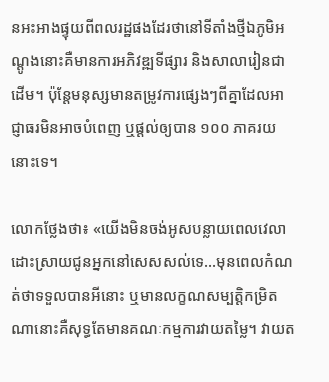នអះអាងផ្ទុយពីពលរដ្ឋផងដែរថានៅទីតាំងថ្មីឯភូមិអណ្តូងនោះគឺមានការអភិវឌ្ឍទីផ្សារ និងសាលារៀនជាដើម។ ប៉ុន្តែមនុស្សមានតម្រូវការផ្សេងៗពីគ្នាដែលអាជ្ញាធរមិនអាចបំពេញ ឬផ្តល់ឲ្យបាន ១០០ ភាគរយនោះទេ។

លោកថ្លែងថា៖ «យើងមិនចង់អូសបន្លាយពេលវេលាដោះស្រាយជូនអ្នកនៅសេសសល់ទេ…មុនពេលកំណត់ថាទទួលបានអីនោះ ឬមានលក្ខណសម្បត្តិកម្រិតណានោះគឺសុទ្ធតែមានគណៈកម្មការវាយតម្លៃ។ វាយត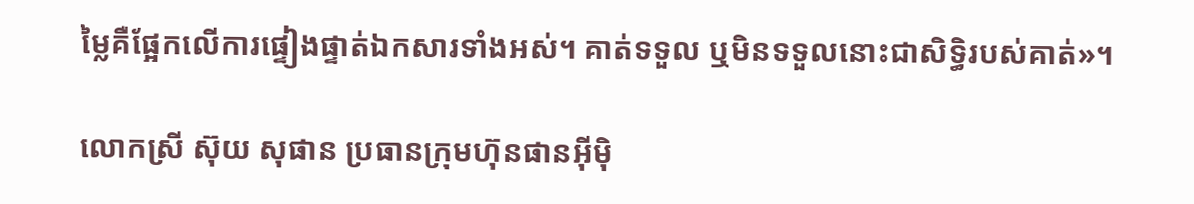ម្លៃគឺផ្អែកលើការផ្ទៀងផ្ទាត់ឯកសារទាំងអស់។ គាត់ទទួល ឬមិនទទួលនោះជាសិទ្ធិរបស់គាត់»។

លោកស្រី ស៊ុយ សុផាន ប្រធានក្រុមហ៊ុនផានអ៊ីម៉ិ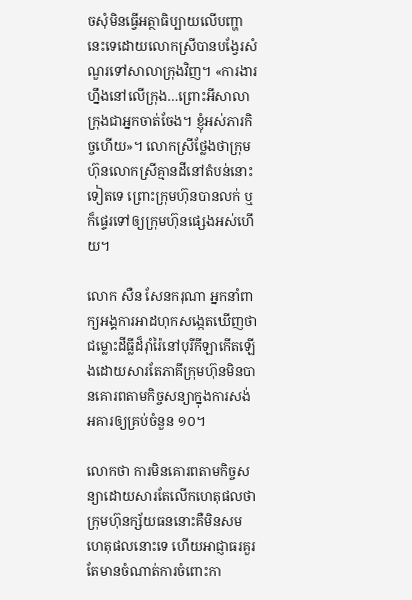ចសុំមិនធ្វើអត្ថាធិប្បាយលើបញ្ហានេះទេដោយលោកស្រីបានបង្វែរសំណួរទៅសាលាក្រុងវិញ។ «ការងារហ្នឹងនៅលើក្រុង…ព្រោះអីសាលាក្រុងជាអ្នកចាត់ចែង។ ខ្ញុំអស់ភារកិច្ចហើយ»។ លោកស្រីថ្លែងថាក្រុមហ៊ុនលោកស្រីគ្មានដីនៅតំបន់នោះទៀតទេ ព្រោះក្រុមហ៊ុនបានលក់ ឬក៏ផ្ទេរទៅឲ្យក្រុមហ៊ុនផ្សេងអស់ហើយ។

លោក សឺន សែនករុណា អ្នកនាំពាក្យអង្គការអាដហុកសង្កេតឃើញថា ជម្លោះដីធ្លីដ៏រ៉ាំរ៉ៃនៅបុរីកីឡាកើតឡើងដោយសារតែភាគីក្រុមហ៊ុនមិនបានគោរពតាមកិច្ចសន្យាក្នុងការសង់អគារឲ្យគ្រប់ចំនួន ១០។

លោកថា ការមិនគោរពតាមកិច្ចសន្យាដោយសារតែលើកហេតុផលថាក្រុមហ៊ុនក្ស័យធននោះគឺមិនសមហេតុផលនោះទេ ហើយអាជ្ញាធរគួរតែមានចំណាត់ការចំពោះកា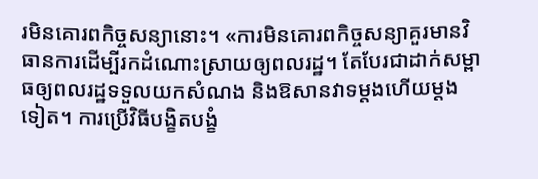រមិនគោរពកិច្ចសន្យានោះ។ «ការមិនគោរពកិច្ចសន្យាគួរមានវិធានការដើម្បីរកដំណោះស្រាយឲ្យពលរដ្ឋ។ តែបែរជាដាក់សម្ពាធឲ្យពលរដ្ឋទទួលយកសំណង និងឱសានវាទម្តងហើយម្តងទៀត។ ការប្រើវិធីបង្ខិតបង្ខំ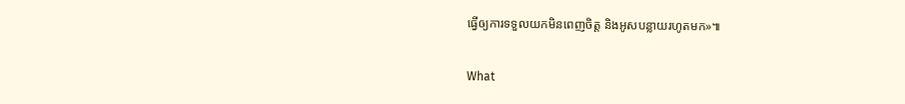ធ្វើឲ្យការទទួលយកមិនពេញចិត្ត និងអូសបន្លាយរហូតមក»៕

What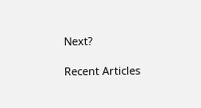Next?

Recent Articles